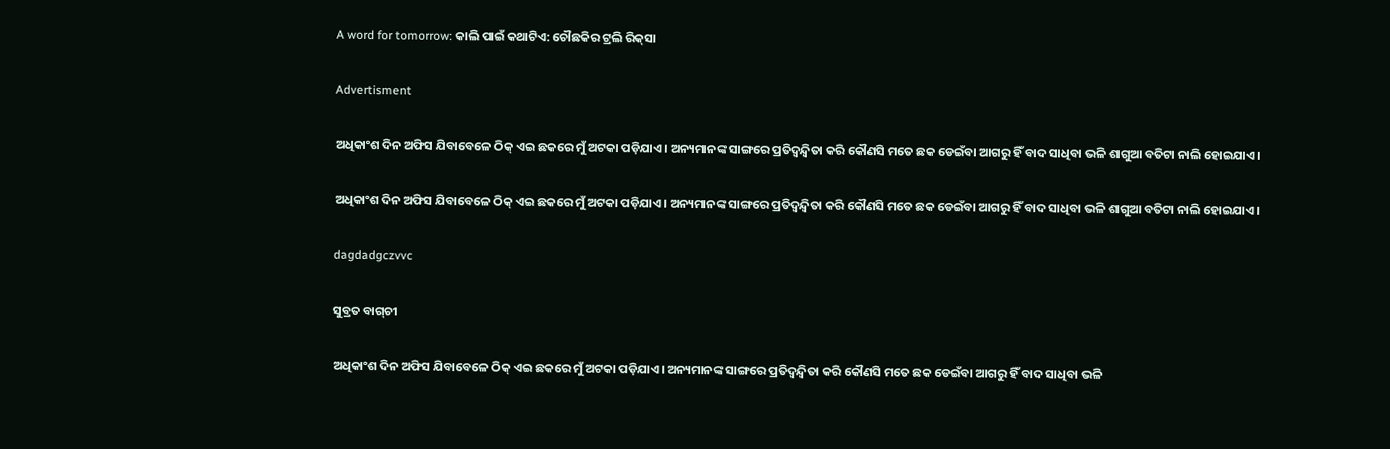A word for tomorrow: କାଲି ପାଇଁ କଥାଟିଏ: ଚୌଛକିର ଟ୍ରଲି ରିକ୍‌ସା

Advertisment

ଅଧିକାଂଶ ଦିନ ଅଫିସ ଯିବାବେଳେ ଠିକ୍‌ ଏଇ ଛକରେ ମୁଁ ଅଟକା ପଡ଼ିଯାଏ। ଅନ୍ୟମାନଙ୍କ ସାଙ୍ଗରେ ପ୍ରତିଦ୍ବନ୍ଦ୍ବିତା କରି କୌଣସି ମତେ ଛକ ଡେଇଁବା ଆଗରୁ ହିଁ ବାଦ ସାଧିବା ଭଳି ଶାଗୁଆ ବତିଟା ନାଲି ହୋଇଯାଏ।

ଅଧିକାଂଶ ଦିନ ଅଫିସ ଯିବାବେଳେ ଠିକ୍‌ ଏଇ ଛକରେ ମୁଁ ଅଟକା ପଡ଼ିଯାଏ। ଅନ୍ୟମାନଙ୍କ ସାଙ୍ଗରେ ପ୍ରତିଦ୍ବନ୍ଦ୍ବିତା କରି କୌଣସି ମତେ ଛକ ଡେଇଁବା ଆଗରୁ ହିଁ ବାଦ ସାଧିବା ଭଳି ଶାଗୁଆ ବତିଟା ନାଲି ହୋଇଯାଏ।

dagdadgczvvc

ସୁବ୍ରତ ବାଗ୍‌ଚୀ

ଅଧିକାଂଶ ଦିନ ଅଫିସ ଯିବାବେଳେ ଠିକ୍‌ ଏଇ ଛକରେ ମୁଁ ଅଟକା ପଡ଼ିଯାଏ। ଅନ୍ୟମାନଙ୍କ ସାଙ୍ଗରେ ପ୍ରତିଦ୍ବନ୍ଦ୍ବିତା କରି କୌଣସି ମତେ ଛକ ଡେଇଁବା ଆଗରୁ ହିଁ ବାଦ ସାଧିବା ଭଳି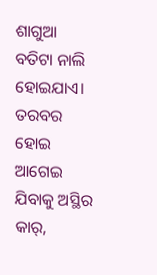ଶାଗୁଆ ବତିଟା ନାଲି ହୋଇଯାଏ। ତରବର ହୋଇ ଆଗେଇ ଯିବାକୁ ଅସ୍ଥିର କାର୍‌,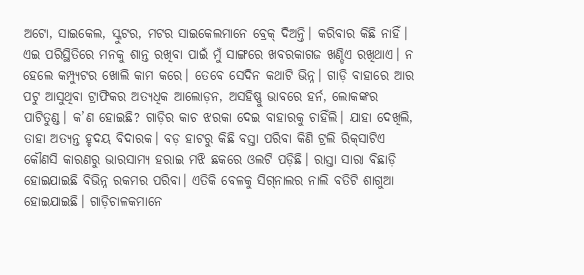ଅଟୋ, ସାଇକେଲ, ସ୍କୁଟର, ମଟର ସାଇକେଲମାନେ ବ୍ରେକ୍‌ ଦିଅନ୍ତି। କରିବାର କିଛି ନାହିଁ। ଏଇ ପରିସ୍ଥିତିରେ ମନକୁ ଶାନ୍ତ ରଖିବା ପାଇଁ ମୁଁ ସାଙ୍ଗରେ ଖବରକାଗଜ ଖଣ୍ଡିଏ ରଖିଥାଏ। ନ ହେଲେ କମ୍ପ୍ୟୁଟର ଖୋଲି କାମ କରେ। ତେବେ ସେଦିନ କଥାଟି ଭିନ୍ନ। ଗାଡ଼ି ବାହାରେ ଆର ପଟୁ ଆସୁଥିବା ଟ୍ରାଫିକର ଅତ୍ୟଧିକ ଆଲୋଡ଼ନ, ଅସହିଷ୍ଣୁ ଭାବରେ ହର୍ନ, ଲୋକଙ୍କର ପାଟିତୁଣ୍ଡ। କ’ଣ ହୋଇଛି? ଗାଡ଼ିର କାଚ ଝରକା ଦେଇ ବାହାରକୁ ଚାହିଁଲି। ଯାହା ଦେଖିଲି, ତାହା ଅତ୍ୟନ୍ତ ହୃଦୟ ବିଦାରକ। ବଡ଼ ହାଟରୁ କିଛି ବସ୍ତା ପରିବା କିଣି ଟ୍ରଲି ରିକ୍‌ସାଟିଏ କୌଣସି କାରଣରୁ ଭାରସାମ୍ୟ ହରାଇ ମଝି ଛକରେ ଓଲଟି ପଡ଼ିଛି। ରାସ୍ତା ସାରା ବିଛାଡ଼ି ହୋଇଯାଇଛି ବିଭିନ୍ନ ରକମର ପରିବା। ଏତିକି ବେଳକୁ ସିଗ୍‌ନାଲର ନାଲି ବତିଟି ଶାଗୁଆ ହୋଇଯାଇଛି। ଗାଡ଼ିଚାଳକମାନେ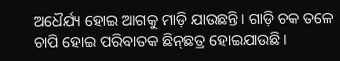ଅଧୈର୍ଯ୍ୟ ହୋଇ ଆଗକୁ ମାଡ଼ି ଯାଉଛନ୍ତି। ଗାଡ଼ି ଚକ ତଳେ ଚାପି ହୋଇ ପରିବାତକ ଛିନ୍‌ଛତ୍ର ହୋଇଯାଉଛି।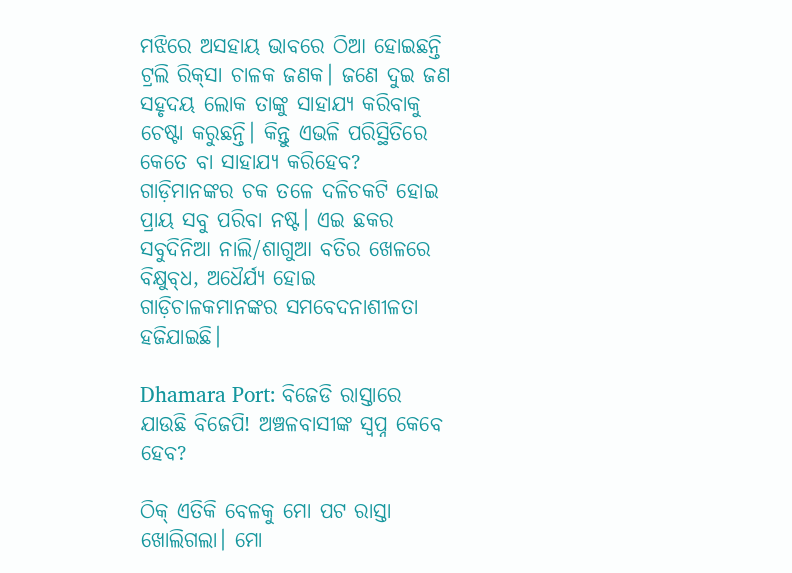ମଝିରେ ଅସହାୟ ଭାବରେ ଠିଆ ହୋଇଛନ୍ତି ଟ୍ରଲି ରିକ୍‌ସା ଚାଳକ ଜଣକ। ଜଣେ ଦୁଇ ଜଣ ସହୃଦୟ ଲୋକ ତାଙ୍କୁ ସାହାଯ୍ୟ କରିବାକୁ ଚେଷ୍ଟା କରୁଛନ୍ତି। କିନ୍ତୁ ଏଭଳି ପରିସ୍ଥିତିରେ କେତେ ବା ସାହାଯ୍ୟ କରିହେବ? ଗାଡ଼ିମାନଙ୍କର ଚକ ତଳେ ଦଳିଚକଟି ହୋଇ ପ୍ରାୟ ସବୁ ପରିବା ନଷ୍ଟ। ଏଇ ଛକର ସବୁଦିନିଆ ନାଲି/ଶାଗୁଆ ବତିର ଖେଳରେ ବିକ୍ଷୁବ୍‌ଧ, ଅଧୈର୍ଯ୍ୟ ହୋଇ ଗାଡ଼ିଚାଳକମାନଙ୍କର ସମବେଦନାଶୀଳତା ହଜିଯାଇଛି।

Dhamara Port: ବିଜେଡି ରାସ୍ତାରେ ଯାଉଛି ବିଜେପି! ଅଞ୍ଚଳବାସୀଙ୍କ ସ୍ଵପ୍ନ କେବେ ହେବ?

ଠିକ୍‌ ଏତିକି ବେଳକୁ ମୋ ପଟ ରାସ୍ତା ଖୋଲିଗଲା। ମୋ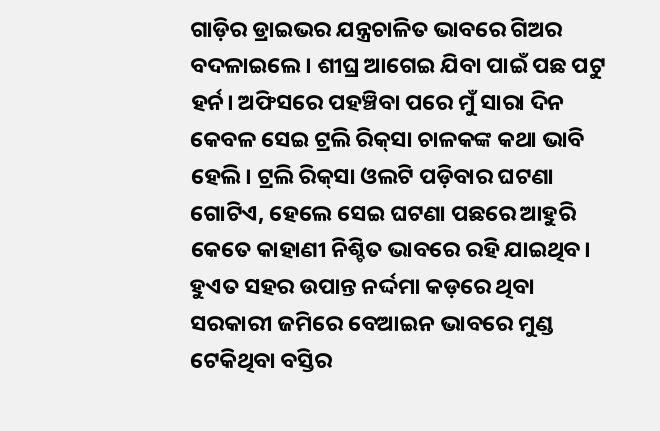ଗାଡ଼ିର ଡ୍ରାଇଭର ଯନ୍ତ୍ରଚାଳିତ ଭାବରେ ଗିଅର ବଦଳାଇଲେ। ଶୀଘ୍ର ଆଗେଇ ଯିବା ପାଇଁ ପଛ ପଟୁ ହର୍ନ। ଅଫିସରେ ପହଞ୍ଚିବା ପରେ ମୁଁ ସାରା ଦିନ କେବଳ ସେଇ ଟ୍ରଲି ରିକ୍‌ସା ଚାଳକଙ୍କ କଥା ଭାବି ହେଲି। ଟ୍ରଲି ରିକ୍‌ସା ଓଲଟି ପଡ଼ିବାର ଘଟଣା ଗୋଟିଏ, ହେଲେ ସେଇ ଘଟଣା ପଛରେ ଆହୁରି କେତେ କାହାଣୀ ନିଶ୍ଚିତ ଭାବରେ ରହି ଯାଇଥିବ। ହୁଏତ ସହର ଉପାନ୍ତ ନର୍ଦ୍ଦମା କଡ଼ରେ ଥିବା ସରକାରୀ ଜମିରେ ବେଆଇନ ଭାବରେ ମୁଣ୍ଡ ଟେକିଥିବା ବସ୍ତିର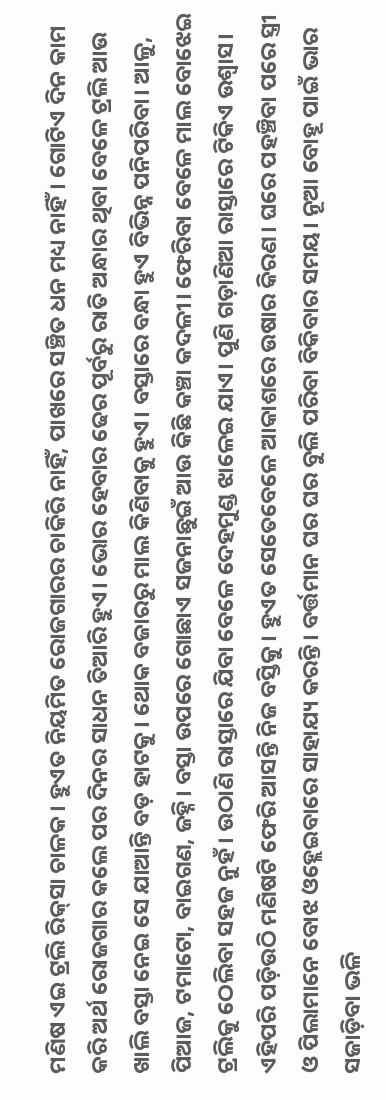ମଣିଷ ଏଇ ଟ୍ରଲି ରିକ୍‌ସା ଚାଳକ। ହୁଏତ ନିୟମିତ ରୋଜଗାରର ଚାକିରି ନାହିଁ, ପାଖରେ ସଞ୍ଚିତ ଧନ ମଧ୍ୟ ନାହିଁ। ଗୋଟିଏ ଦିନ କାମ କରି ଅର୍ଥ ରୋଜଗାର କଲେ ପର ଦିନର ସାଧନ ତିଆରି ହୁଏ। ଭୋର ହେବାର ଢେର ପୂର୍ବରୁ ରାତି ଅନ୍ଧାର ଥିବା ବେଳେ ଟ୍ରଲି ଆଉ ଖାଲି ବସ୍ତା ନେଇ ସେ ଯାଆନ୍ତି ବଡ଼ ହାଟକୁ। ଥୋକ ବଜାରରୁ ମାଲ କିଣିବାକୁ ହୁଏ। ବସ୍ତାରେ ବନ୍ଧା ହୁଏ ବିଭିନ୍ନ ପନିପରିବା। ଆଳୁ, ପିଆଜ, ଟମାଟୋ, ବାଇଗଣ, ଜହ୍ନି। ବସ୍ତା ଉପରେ ଗୋଛାଏ ସଜନାଛୁଇଁ ଆଉ କିଛି କଞ୍ଚା କଦଳୀ। ଫେରିବା ବେଳେ ମାଲ ବୋଝେଇ ଟ୍ରଲିକୁ ଠେଲିବା ସହଜ ନୁହଁ। ଉଠାଣି ରାସ୍ତାରେ ଯିବା ବେଳେ ଦେହମୁଣ୍ଡ ଝାଳେଇ ଯାଏ। ପୁଣି ଗଡ଼ାଣିଆ ରାସ୍ତାରେ ଟିକିଏ ଉଶ୍ବାସ। ଏହିପରି ପଡ଼ିଉଠି ମଣିଷଟି ଫେରି ଆସନ୍ତି ନିଜ ବସ୍ତିକୁ। ହୁଏତ ସେତେବେଳେ ଆକାଶରେ ଉଷାର କିରଣ। ଘରେ ପହଞ୍ଚିବା ପରେ ସ୍ତ୍ରୀ ଓ ପିଲାମାନେ ବୋଝ ଓହ୍ଲେଇବାରେ ସାହାଯ୍ୟ କରନ୍ତି। ବର୍ତ୍ତମାନ ଘର ଘର ବୁଲି ପରିବା ବିକିବାର ସମୟ। ନୂଆ ବୋହୂ ପାଇଁ ଭାର ସଜାଡ଼ିବା ଭଳି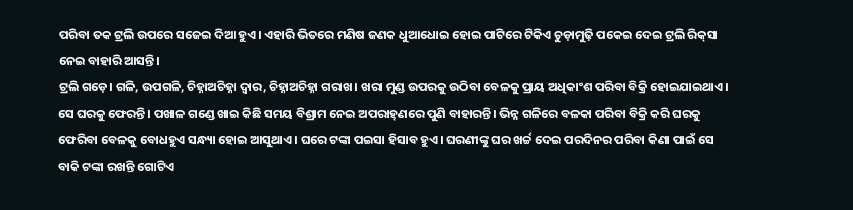ପରିବା ତକ ଟ୍ରଲି ଉପରେ ସଜେଇ ଦିଆ ହୁଏ। ଏହାରି ଭିତରେ ମଣିଷ ଜଣକ ଧୁଆଧୋଇ ହୋଇ ପାଟିରେ ଟିକିଏ ଚୁଡ଼ାମୁଢ଼ି ପକେଇ ଦେଇ ଟ୍ରଲି ରିକ୍‌ସା ନେଇ ବାହାରି ଆସନ୍ତି।
ଟ୍ରଲି ଗଡ଼େ। ଗଳି, ଉପଗଳି, ଚିହ୍ନାଅଚିହ୍ନା ଦ୍ବାର, ଚିହ୍ନାଅଚିହ୍ନା ଗରାଖ। ଖରା ମୁଣ୍ଡ ଉପରକୁ ଉଠିବା ବେଳକୁ ପ୍ରାୟ ଅଧିକାଂଶ ପରିବା ବିକ୍ରି ହୋଇଯାଇଥାଏ। ସେ ଘରକୁ ଫେରନ୍ତି। ପଖାଳ ଗଣ୍ଡେ ଖାଇ କିଛି ସମୟ ବିଶ୍ରାମ ନେଇ ଅପରାହ୍‌ଣରେ ପୁଣି ବାହାରନ୍ତି। ଭିନ୍ନ ଗଳିରେ ବଳକା ପରିବା ବିକ୍ରି କରି ଘରକୁ ଫେରିବା ବେଳକୁ ବୋଧହୁଏ ସନ୍ଧ୍ୟା ହୋଇ ଆସୁଥାଏ। ଘରେ ଟଙ୍କା ପଇସା ହିସାବ ହୁଏ। ଘରଣୀଙ୍କୁ ଘର ଖର୍ଚ୍ଚ ଦେଇ ପରଦିନର ପରିବା କିଣା ପାଇଁ ସେ ବାକି ଟଙ୍କା ରଖନ୍ତି ଗୋଟିଏ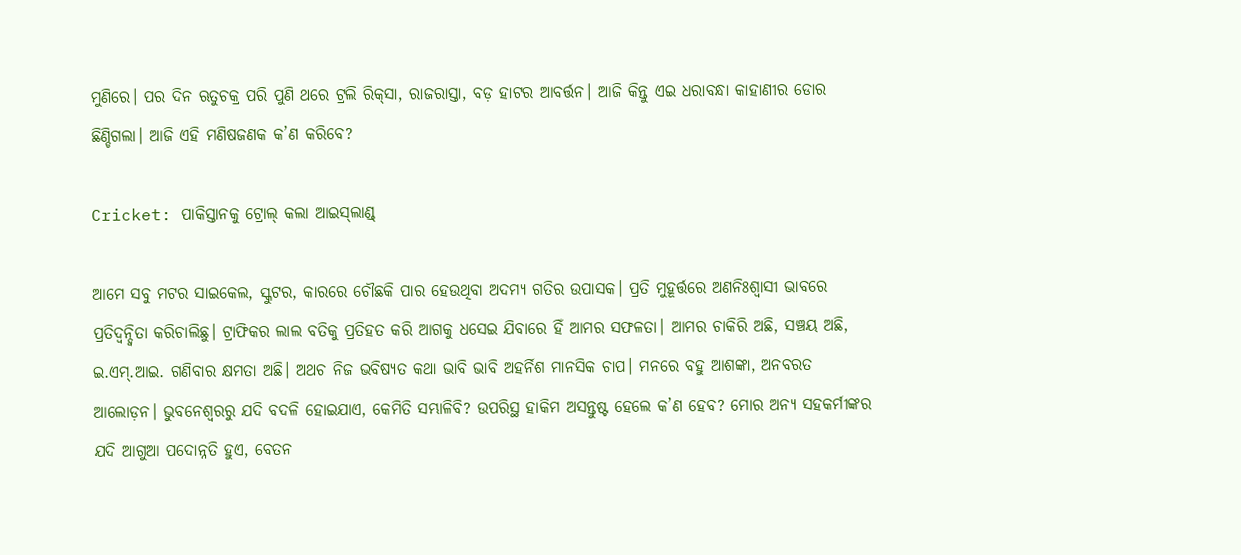ମୁଣିରେ। ପର ଦିନ ଋତୁଚକ୍ର ପରି ପୁଣି ଥରେ ଟ୍ରଲି ରିକ୍‌ସା, ରାଜରାସ୍ତା, ବଡ଼ ହାଟର ଆବର୍ତ୍ତନ। ଆଜି କିନ୍ତୁ ଏଇ ଧରାବନ୍ଧା କାହାଣୀର ଡୋର ଛିଣ୍ଡିଗଲା। ଆଜି ଏହି ମଣିଷଜଣକ କ’ଣ କରିବେ?

Cricket: ପାକିସ୍ତାନକୁ ଟ୍ରୋଲ୍‌ କଲା ଆଇସ୍‌ଲାଣ୍ଡ୍‌

ଆମେ ସବୁ ମଟର ସାଇକେଲ, ସ୍କୁଟର, କାରରେ ଚୌଛକି ପାର ହେଉଥିବା ଅଦମ୍ୟ ଗତିର ଉପାସକ। ପ୍ରତି ମୁହୂର୍ତ୍ତରେ ଅଣନିଃଶ୍ୱାସୀ ଭାବରେ ପ୍ରତିଦ୍ବନ୍ଦ୍ବିତା କରିଚାଲିଛୁ। ଟ୍ରାଫିକର ଲାଲ ବତିକୁ ପ୍ରତିହତ କରି ଆଗକୁ ଧସେଇ ଯିବାରେ ହିଁ ଆମର ସଫଳତା। ଆମର ଚାକିରି ଅଛି, ସଞ୍ଚୟ ଅଛି, ଇ.ଏମ୍‌.ଆଇ. ଗଣିବାର କ୍ଷମତା ଅଛି। ଅଥଚ ନିଜ ଭବିଷ୍ୟତ କଥା ଭାବି ଭାବି ଅହର୍ନିଶ ମାନସିକ ଚାପ। ମନରେ ବହୁ ଆଶଙ୍କା, ଅନବରତ ଆଲୋଡ଼ନ। ଭୁବନେଶ୍ବରରୁ ଯଦି ବଦଳି ହୋଇଯାଏ, କେମିତି ସମ୍ଭାଳିବି? ଉପରିସ୍ଥ ହାକିମ ଅସନ୍ତୁଷ୍ଟ ହେଲେ କ’ଣ ହେବ? ମୋର ଅନ୍ୟ ସହକର୍ମୀଙ୍କର ଯଦି ଆଗୁଆ ପଦୋନ୍ନତି ହୁଏ, ବେତନ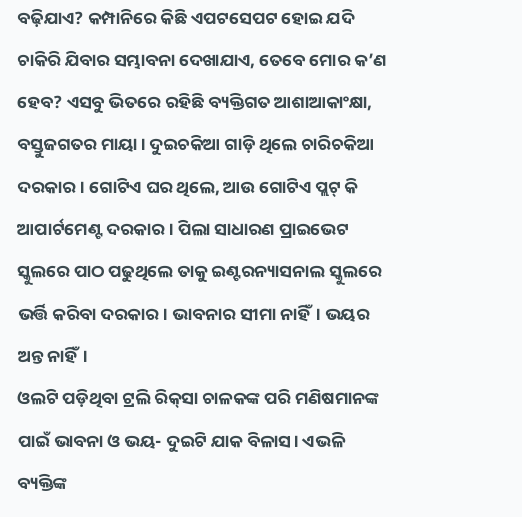ବଢ଼ିଯାଏ? କମ୍ପାନିରେ କିଛି ଏପଟସେପଟ ହୋଇ ଯଦି ଚାକିରି ଯିବାର ସମ୍ଭାବନା ଦେଖାଯାଏ, ତେବେ ମୋର କ’ଣ ହେବ? ଏସବୁ ଭିତରେ ରହିଛି ବ୍ୟକ୍ତିଗତ ଆଶାଆକାଂକ୍ଷା, ବସ୍ତୁଜଗତର ମାୟା। ଦୁଇଚକିଆ ଗାଡ଼ି ଥିଲେ ଚାରିଚକିଆ ଦରକାର। ଗୋଟିଏ ଘର ଥିଲେ, ଆଉ ଗୋଟିଏ ପ୍ଲଟ୍‌ କି ଆପାର୍ଟମେଣ୍ଟ ଦରକାର। ପିଲା ସାଧାରଣ ପ୍ରାଇଭେଟ ସ୍କୁଲରେ ପାଠ ପଢୁଥିଲେ ତାକୁ ଇଣ୍ଟରନ୍ୟାସନାଲ ସ୍କୁଲରେ ଭର୍ତ୍ତି କରିବା ଦରକାର। ଭାବନାର ସୀମା ନାହିଁ। ଭୟର ଅନ୍ତ ନାହିଁ।
ଓଲଟି ପଡ଼ିଥିବା ଟ୍ରଲି ରିକ୍‌ସା ଚାଳକଙ୍କ ପରି ମଣିଷମାନଙ୍କ ପାଇଁ ଭାବନା ଓ ଭୟ- ଦୁଇଟି ଯାକ ବିଳାସ। ଏଭଳି ବ୍ୟକ୍ତିଙ୍କ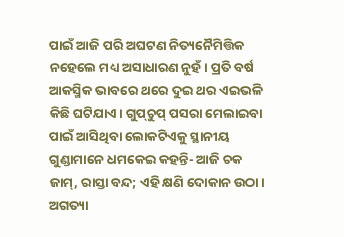ପାଇଁ ଆଜି ପରି ଅଘଟଣ ନିତ୍ୟନୈମିତ୍ତିକ ନହେଲେ ମଧ୍ୟ ଅସାଧାରଣ ନୁହଁ। ପ୍ରତି ବର୍ଷ ଆକସ୍ମିକ ଭାବରେ ଥରେ ଦୁଇ ଥର ଏଇଭଳି କିଛି ଘଟିଯାଏ। ଗୁପ୍‌ଚୁପ୍‌ ପସରା ମେଲାଇବା ପାଇଁ ଆସିଥିବା ଲୋକଟିଏକୁ ସ୍ଥାନୀୟ ଗୁଣ୍ଡାମାନେ ଧମକେଇ କହନ୍ତି- ଆଜି ଚକ ଜାମ୍‌, ରାସ୍ତା ବନ୍ଦ; ଏହି କ୍ଷଣି ଦୋକାନ ଉଠା। ଅଗତ୍ୟା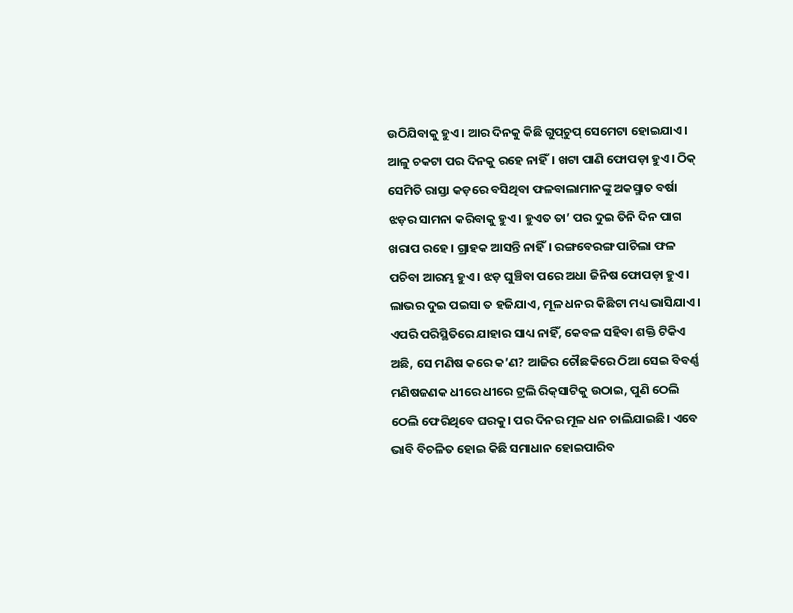ଉଠିଯିବାକୁ ହୁଏ। ଆର ଦିନକୁ କିଛି ଗୁପ୍‌ଚୁପ୍‌ ସେମେଟା ହୋଇଯାଏ। ଆଳୁ ଚକଟା ପର ଦିନକୁ ରହେ ନାହିଁ। ଖଟା ପାଣି ଫୋପଡ଼ା ହୁଏ। ଠିକ୍‌ ସେମିତି ରାସ୍ତା କଡ଼ରେ ବସିଥିବା ଫଳବାଲାମାନଙ୍କୁ ଅକସ୍ମାତ ବର୍ଷା ଝଡ଼ର ସାମନା କରିବାକୁ ହୁଏ। ହୁଏତ ତା’ ପର ଦୁଇ ତିନି ଦିନ ପାଗ ଖରାପ ରହେ। ଗ୍ରାହକ ଆସନ୍ତି ନାହିଁ। ରଙ୍ଗବେରଙ୍ଗ ପାଚିଲା ଫଳ ପଚିବା ଆରମ୍ଭ ହୁଏ। ଝଡ଼ ଘୁଞ୍ଚିବା ପରେ ଅଧା ଜିନିଷ ଫୋପଡ଼ା ହୁଏ। ଲାଭର ଦୁଇ ପଇସା ତ ହଜିଯାଏ, ମୂଳ ଧନର କିଛିଟା ମଧ୍ୟ ଭାସିଯାଏ।
ଏପରି ପରିସ୍ଥିତିରେ ଯାହାର ସାଧ୍ୟ ନାହିଁ, କେବଳ ସହିବା ଶକ୍ତି ଟିକିଏ ଅଛି, ସେ ମଣିଷ କରେ କ’ଣ? ଆଜିର ଚୌଛକିରେ ଠିଆ ସେଇ ବିବର୍ଣ୍ଣ ମଣିଷଜଣକ ଧୀରେ ଧୀରେ ଟ୍ରଲି ରିକ୍‌ସାଟିକୁ ଉଠାଇ, ପୁଣି ଠେଲି ଠେଲି ଫେରିଥିବେ ଘରକୁ। ପର ଦିନର ମୂଳ ଧନ ଚାଲିଯାଇଛି। ଏବେ ଭାବି ବିଚଳିତ ହୋଇ କିଛି ସମାଧାନ ହୋଇପାରିବ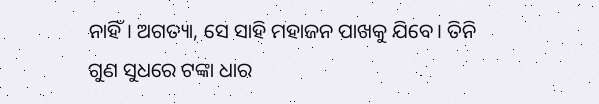ନାହିଁ। ଅଗତ୍ୟା, ସେ ସାହି ମହାଜନ ପାଖକୁ ଯିବେ। ତିନି ଗୁଣ ସୁଧରେ ଟଙ୍କା ଧାର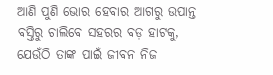ଆଣି ପୁଣି ଭୋର ହେବାର ଆଗରୁ ଉପାନ୍ତ ବସ୍ତିରୁ ଚାଲିବେ ସହରର ବଡ଼ ହାଟକୁ, ଯେଉଁଠି ତାଙ୍କ ପାଇଁ ଜୀବନ ନିଜ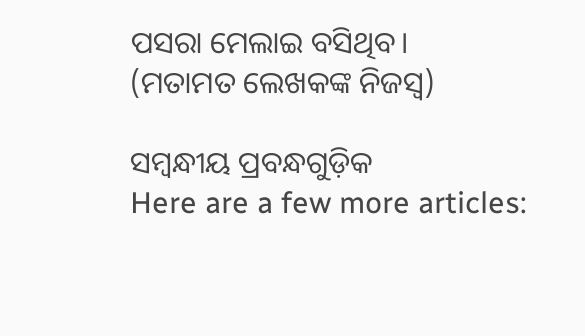ପସରା ମେଲାଇ ବସିଥିବ।
(ମତାମତ ଲେଖକଙ୍କ ନିଜସ୍ବ)

ସମ୍ବନ୍ଧୀୟ ପ୍ରବନ୍ଧଗୁଡ଼ିକ
Here are a few more articles: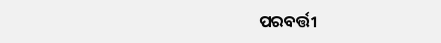ପରବର୍ତ୍ତୀ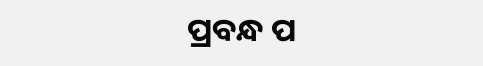ପ୍ରବନ୍ଧ ପ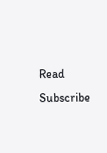Read
Subscribe